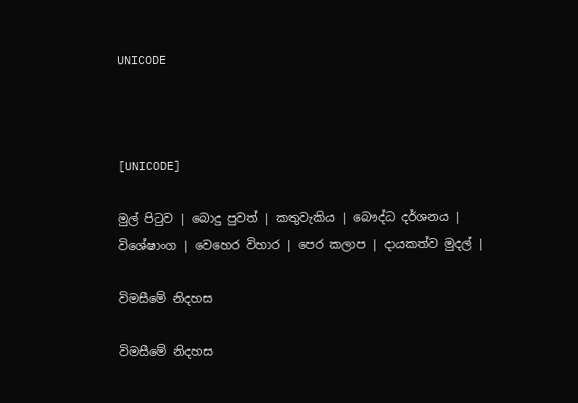UNICODE



[UNICODE]

මුල් පිටුව | බොදු පුවත් | කතුවැකිය | බෞද්ධ දර්ශනය | විශේෂාංග | වෙහෙර විහාර | පෙර කලාප | දායකත්ව මුදල් |

විමසීමේ නිදහස

විමසීමේ නිදහස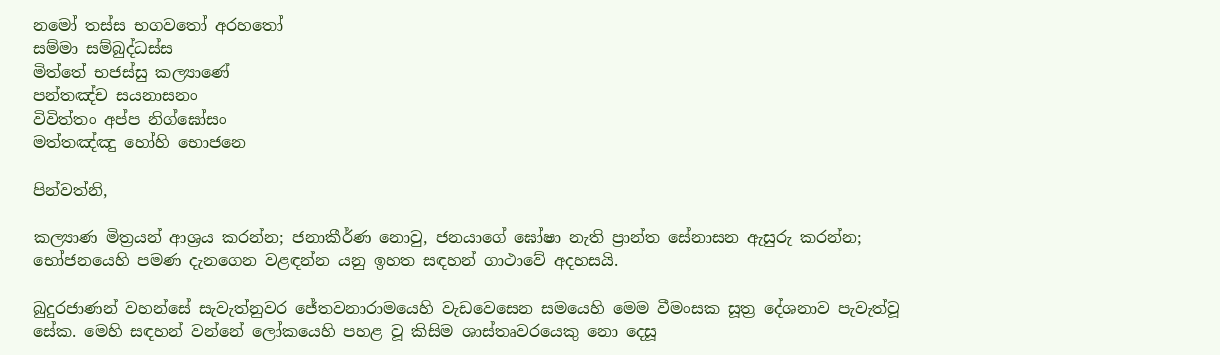නමෝ තස්ස භගවතෝ අරහතෝ
සම්මා සම්බුද්ධස්ස
මිත්තේ භජස්සු කල්‍යාණේ
පන්තඤ්ච සයනාසනං
විවිත්තං අප්ප නිග්ඝෝසං
මත්තඤ්ඤු හෝහි භොජනෙ

පින්වත්නි,

කල්‍යාණ මිත්‍රයන් ආශ්‍රය කරන්න; ජනාකීර්ණ නොවු, ජනයාගේ ඝෝෂා නැති ප්‍රාන්ත සේනාසන ඇසුරු කරන්න; භෝජනයෙහි පමණ දැනගෙන වළඳන්න යනු ඉහත සඳහන් ගාථාවේ අදහසයි.

බුදුරජාණන් වහන්සේ සැවැත්නුවර ජේතවනාරාමයෙහි වැඩවෙසෙන සමයෙහි මෙම වීමංසක සූත්‍ර දේශනාව පැවැත්වූ සේක. මෙහි සඳහන් වන්නේ ලෝකයෙහි පහළ වූ කිසිම ශාස්තෘවරයෙකු නො දෙසූ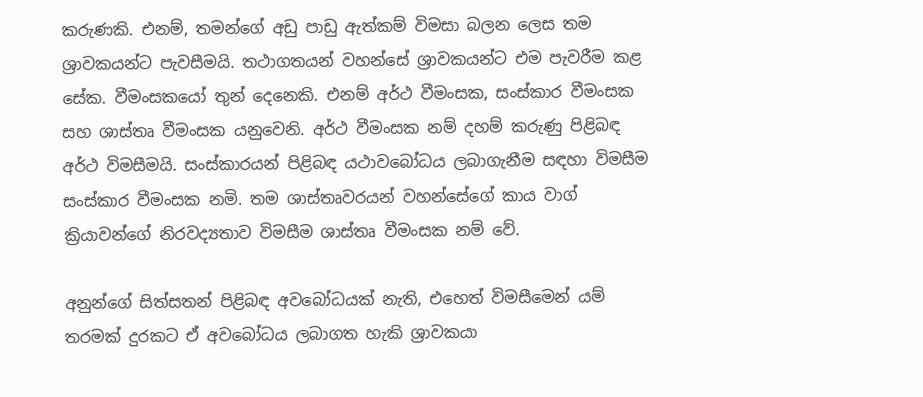කරුණකි. එනම්, තමන්ගේ අඩු පාඩු ඇත්කම් විමසා බලන ලෙස තම ශ්‍රාවකයන්ට පැවසීමයි. තථාගතයන් වහන්සේ ශ්‍රාවකයන්ට එම පැවරීම කළ සේක. වීමංසකයෝ තුන් දෙනෙකි. එනම් අර්ථ වීමංසක, සංස්කාර වීමංසක සහ ශාස්තෘ වීමංසක යනුවෙනි. අර්ථ වීමංසක නම් දහම් කරුණු පිළිබඳ අර්ථ විමසීමයි. සංස්කාරයන් පිළිබඳ යථාවබෝධය ලබාගැනීම සඳහා විමසීම සංස්කාර වීමංසක නමි. තම ශාස්තෘවරයන් වහන්සේගේ කාය වාග් ක්‍රියාවන්ගේ නිරවද්‍යතාව විමසීම ශාස්තෘ වීමංසක නම් වේ.

අනුන්ගේ සිත්සතන් පිළිබඳ අවබෝධයක් නැති, එහෙත් විමසීමෙන් යම් තරමක් දුරකට ඒ අවබෝධය ලබාගත හැකි ශ්‍රාවකයා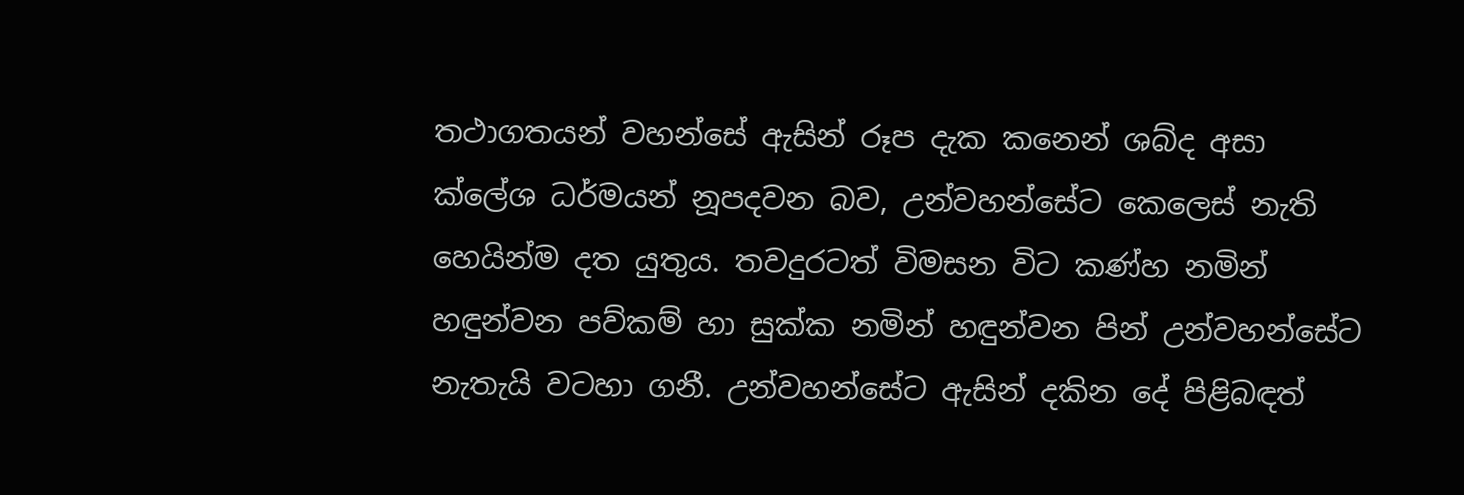තථාගතයන් වහන්සේ ඇසින් රූප දැක කනෙන් ශබ්ද අසා ක්ලේශ ධර්මයන් නූපදවන බව, උන්වහන්සේට කෙලෙස් නැති හෙයින්ම දත යුතුය. තවදුරටත් විමසන විට කණ්හ නමින් හඳුන්වන පව්කම් හා සුක්ක නමින් හඳුන්වන පින් උන්වහන්සේට නැතැයි වටහා ගනී. උන්වහන්සේට ඇසින් දකින දේ පිළිබඳත්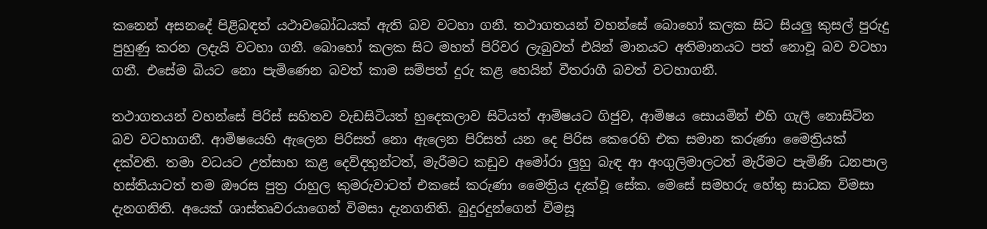කනෙන් අසනදේ පිළිබඳත් යථාවබෝධයක් ඇති බව වටහා ගනී. තථාගතයන් වහන්සේ බොහෝ කලක සිට සියලු කුසල් පුරුදු පුහුණු කරන ලදැයි වටහා ගනී. බොහෝ කලක සිට මහත් පිරිවර ලැබුවත් එයින් මානයට අතිමානයට පත් නොවූ බව වටහා ගනී. එසේම බියට නො පැමිණෙන බවත් කාම සම්පත් දුරු කළ හෙයින් වීතරාගී බවත් වටහාගනී.

තථාගතයන් වහන්සේ පිරිස් සහිතව වැඩසිටියත් හුදෙකලාව සිටියත් ආමිෂයට ගිජුව, ආමිෂය සොයමින් එහි ගැලී නොසිටින බව වටහාගනී. ආමිෂයෙහි ඇලෙන පිරිසත් නො ඇලෙන පිරිසත් යන දෙ පිරිස කෙරෙහි එක සමාන කරුණා මෛත්‍රියක් දක්වති. තමා වධයට උත්සාහ කළ දෙව්දතුන්ටත්, මැරීමට කඩුව අමෝරා ලුහු බැඳ ආ අංගුලිමාලටත් මැරීමට පැමිණි ධනපාල හස්තියාටත් තම ඖරස පුත්‍ර රාහුල කුමරුවාටත් එකසේ කරුණා මෛත්‍රිය දැක්වූ සේක. මෙසේ සමහරු හේතු සාධක විමසා දැනගනිති. අයෙක් ශාස්තෘවරයාගෙන් විමසා දැනගනිති. බුදුරදුන්ගෙන් විමසූ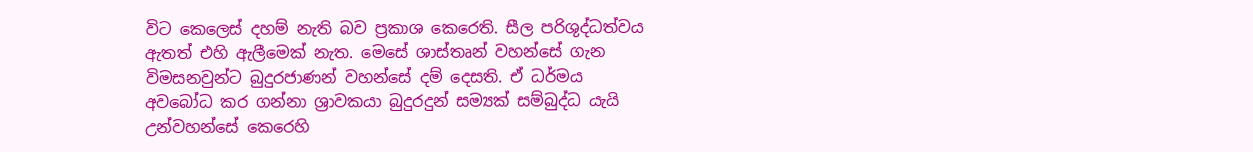විට කෙලෙස් දහම් නැති බව ප්‍රකාශ කෙරෙති. සීල පරිශුද්ධත්වය ඇතත් එහි ඇලීමෙක් නැත. මෙසේ ශාස්තෘන් වහන්සේ ගැන විමසනවුන්ට බුදුරජාණන් වහන්සේ දම් දෙසති. ඒ ධර්මය අවබෝධ කර ගන්නා ශ්‍රාවකයා බුදුරදුන් සම්‍යක් සම්බුද්ධ යැයි උන්වහන්සේ කෙරෙහි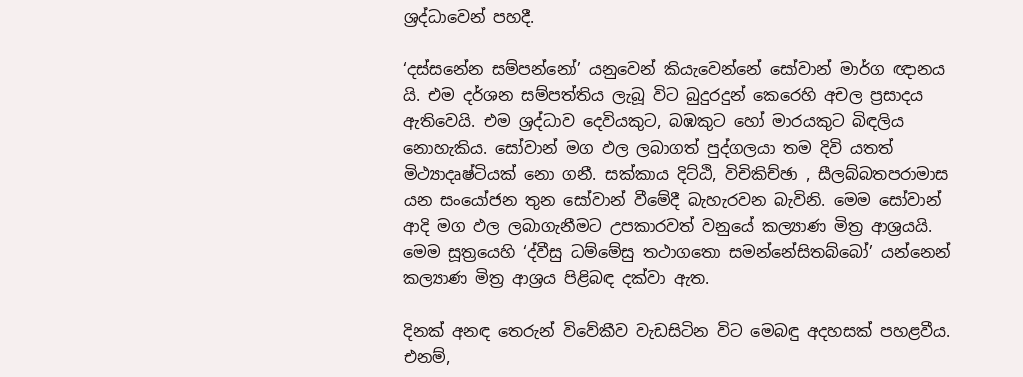ශ්‍රද්ධාවෙන් පහදී.

‘දස්සනේන සම්පන්නෝ’ යනුවෙන් කියැවෙන්නේ සෝවාන් මාර්ග ඥානය යි. එම දර්ශන සම්පත්තිය ලැබූ විට බුදුරදුන් කෙරෙහි අචල ප්‍රසාදය ඇතිවෙයි. එම ශ්‍රද්ධාව දෙවියකුට, බඹකුට හෝ මාරයකුට බිඳලිය නොහැකිය. සෝවාන් මග ඵල ලබාගත් පුද්ගලයා තම දිවි යතත් මිථ්‍යාදෘෂ්ටියක් නො ගනී. සක්කාය දිට්ඨි, විචිකිච්ඡා , සීලබ්බතපරාමාස යන සංයෝජන තුන සෝවාන් වීමේදී බැහැරවන බැවිනි. මෙම සෝවාන් ආදි මග ඵල ලබාගැනීමට උපකාරවත් වනුයේ කල්‍යාණ මිත්‍ර ආශ්‍රයයි. මෙම සූත්‍රයෙහි ‘ද්වීසු ධම්මේසු තථාගතො සමන්නේසිතබ්බෝ’ යන්නෙන් කල්‍යාණ මිත්‍ර ආශ්‍රය පිළිබඳ දක්වා ඇත.

දිනක් අනඳ තෙරුන් විවේකීව වැඩසිටින විට මෙබඳු අදහසක් පහළවීය. එනම්,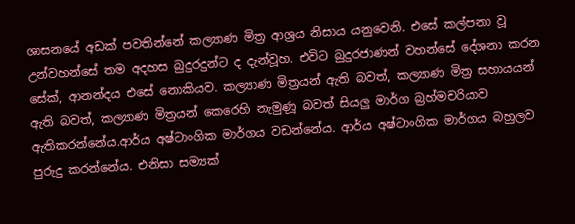ශාසනයේ අඩක් පවතින්නේ කල්‍යාණ මිත්‍ර ආශ්‍රය නිසාය යනුවෙනි. එසේ කල්පනා වූ උන්වහන්සේ තම අදහස බුදුරදුන්ට ද දැන්වූහ. එවිට බුදුරජාණන් වහන්සේ දේශනා කරන සේක්, ආනන්දය එසේ නොකියව. කල්‍යාණ මිත්‍රයන් ඇති බවත්, කල්‍යාණ මිත්‍ර සහායයන් ඇති බවත්, කල්‍යාණ මිත්‍රයන් කෙරෙහි නැමුණූ බවත් සියලු මාර්ග බ්‍රහ්මචරියාව ඇතිකරන්නේය.ආර්ය අෂ්ටාංගික මාර්ගය වඩන්නේය. ආර්ය අෂ්ටාංගික මාර්ගය බහුලව පුරුදු කරන්නේය. එනිසා සම්‍යක්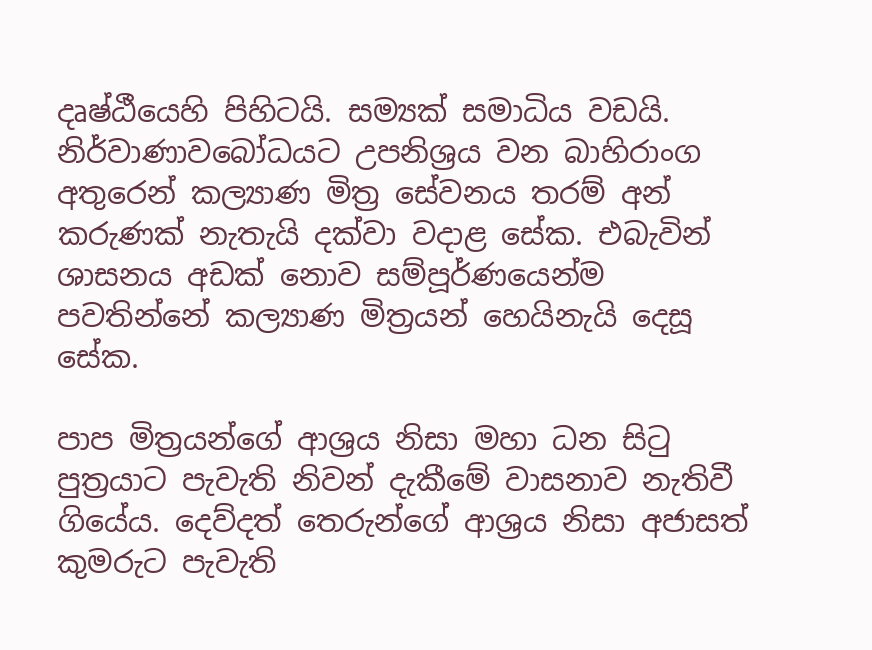දෘෂ්ඨීයෙහි පිහිටයි. සම්‍යක් සමාධිය වඩයි. නිර්වාණාවබෝධයට උපනිශ්‍රය වන බාහිරාංග අතුරෙන් කල්‍යාණ මිත්‍ර සේවනය තරම් අන් කරුණක් නැතැයි දක්වා වදාළ සේක. එබැවින් ශාසනය අඩක් නොව සම්පූර්ණයෙන්ම පවතින්නේ කල්‍යාණ මිත්‍රයන් හෙයිනැයි දෙසූ සේක.

පාප මිත්‍රයන්ගේ ආශ්‍රය නිසා මහා ධන සිටු පුත්‍රයාට පැවැති නිවන් දැකීමේ වාසනාව නැතිවී ගියේය. දෙව්දත් තෙරුන්ගේ ආශ්‍රය නිසා අජාසත් කුමරුට පැවැති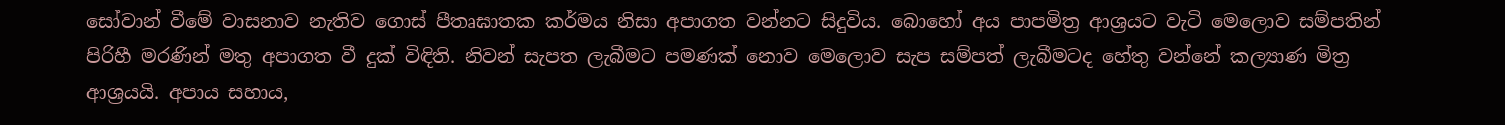සෝවාන් වීමේ වාසනාව නැතිව ගොස් පීතෘඝාතක කර්මය නිසා අපාගත වන්නට සිදුවිය. බොහෝ අය පාපමිත්‍ර ආශ්‍රයට වැටි මෙලොව සම්පතින් පිරිහී මරණින් මතු අපාගත වී දුක් විඳිති. නිවන් සැපත ලැබීමට පමණක් නොව මෙලොව සැප සම්පත් ලැබීමටද හේතු වන්නේ කල්‍යාණ මිත්‍ර ආශ්‍රයයි. අපාය සහාය,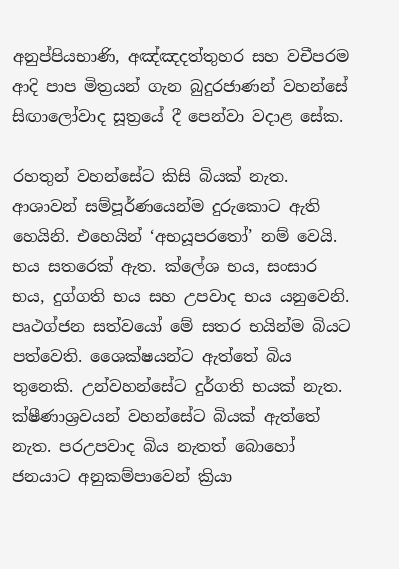අනුප්පියභාණි, අඤ්ඤදත්තුහර සහ වචීපරම ආදි පාප මිත්‍රයන් ගැන බුදුරජාණන් වහන්සේ සිඟාලෝවාද සූත්‍රයේ දී පෙන්වා වදාළ සේක.

රහතුන් වහන්සේට කිසි බියක් නැත. ආශාවන් සම්පූර්ණයෙන්ම දුරුකොට ඇති හෙයිනි. එහෙයින් ‘අභයූපරතෝ’ නම් වෙයි. භය සතරෙක් ඇත. ක්ලේශ භය, සංසාර භය, දුග්ගති භය සහ උපවාද භය යනුවෙනි. පෘථග්ජන සත්වයෝ මේ සතර භයින්ම බියට පත්වෙති. ශෛක්ෂයන්ට ඇත්තේ බිය තුනෙකි. උන්වහන්සේට දුර්ගති භයක් නැත. ක්ෂීණාශ්‍රවයන් වහන්සේට බියක් ඇත්තේ නැත. පරඋපවාද බිය නැතත් බොහෝ ජනයාට අනුකම්පාවෙන් ක්‍රියා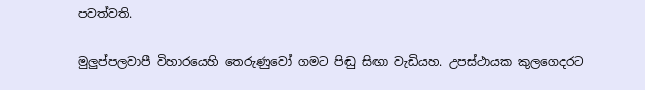පවත්වති.

මුලුප්පලවාපී විහාරයෙහි තෙරුණුවෝ ගමට පිඬු සිඟා වැඩියහ. උපස්ථායක කුලගෙදරට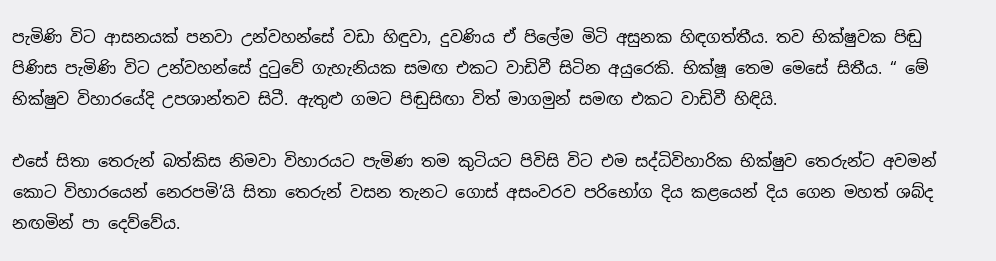පැමිණි විට ආසනයක් පනවා උන්වහන්සේ වඩා හිඳුවා, දුවණිය ඒ පිලේම මිටි අසුනක හිඳගත්තීය. තව භික්ෂුවක පිඬු පිණිස පැමිණි විට උන්වහන්සේ දුටුවේ ගැහැනියක සමඟ එකට වාඩිවී සිටින අයුරෙකි. භික්ෂූ තෙම මෙසේ සිතීය. “ මේ භික්ෂුව විහාරයේදි උපශාන්තව සිටී. ඇතුළු ගමට පිඬුසිඟා විත් මාගමුන් සමඟ එකට වාඩිවී හිඳියි.

එසේ සිතා තෙරුන් බත්කිස නිමවා විහාරයට පැමිණ තම කුටියට පිවිසි විට එම සද්ධිවිහාරික භික්ෂුව තෙරුන්ට අවමන් කොට විහාරයෙන් නෙරපමි’යි සිතා තෙරුන් වසන තැනට ගොස් අසංවරව පරිභෝග දිය කළයෙන් දිය ගෙන මහත් ශබ්ද නඟමින් පා දෙව්වේය.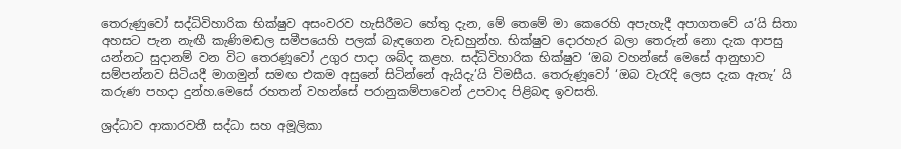තෙරුණුවෝ සද්ධිවිහාරික භික්ෂුව අසංවරව හැසිරීමට හේතු දැන, මේ තෙමේ මා කෙරෙහි අපැහැදී අපාගතවේ ය’යි සිතා අහසට පැන නැඟී කැණිමඬල සමීපයෙහි පලක් බැඳගෙන වැඩහුන්හ. භික්ෂුව දොරහැර බලා තෙරුන් නො දැක ආපසු යන්නට සුදානම් වන විට තෙරණූවෝ උගුර පාදා ශබ්ද කළහ. සද්ධිවිහාරික භික්ෂුව ‘ඔබ වහන්සේ මෙසේ ආනුභාව සම්පන්නව සිටියදී මාගමුන් සමඟ එකම අසුනේ සිටින්නේ ඇයිදැ’යි විමසීය. තෙරුණූවෝ ‘ඔබ වැරැදි ලෙස දැක ඇතැ’ යි කරුණ පහදා දුන්හ.මෙසේ රහතන් වහන්සේ පරානුකම්පාවෙන් උපවාද පිළිබඳ ඉවසති.

ශ්‍රද්ධාව ආකාරවතී සද්ධා සහ අමූලිකා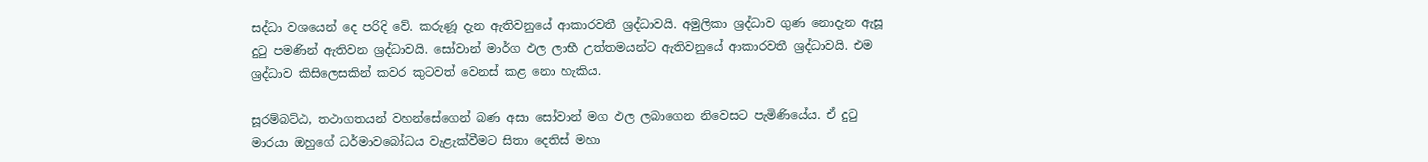සද්ධා වශයෙන් දෙ පරිදි වේ. කරුණූ දැන ඇතිවනුයේ ආකාරවතී ශ්‍රද්ධාවයි. අමුලිකා ශ්‍රද්ධාව ගුණ නොදැන ඇසූ දුටු පමණින් ඇතිවන ශ්‍රද්ධාවයි. සෝවාන් මාර්ග ඵල ලාභී උත්තමයන්ට ඇතිවනුයේ ආකාරවතී ශ්‍රද්ධාවයි. එම ශ්‍රද්ධාව කිසිලෙසකින් කවර කුටවත් වෙනස් කළ නො හැකිය.

සූරම්බට්ඨ, තථාගතයන් වහන්සේගෙන් බණ අසා සෝවාන් මග ඵල ලබාගෙන නිවෙසට පැමිණියේය. ඒ දුටු මාරයා ඔහුගේ ධර්මාවබෝධය වැළැක්වීමට සිතා දෙතිස් මහා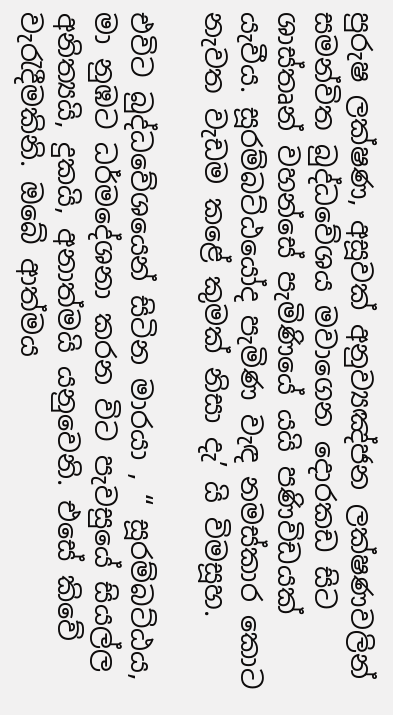පුරුෂ ලක්ෂණ, අසූවක් අනුව්‍යඤ්ජන ලක්ෂණවලින් සමන්විත බුද්ධවේශය මවාගෙන දොරකඩ සිට ශාස්තෘන් වහන්සේ පැමිණියේ යයි පණිවිඩයක් යැවීය. සූරම්බට්ඨයෝද පැමිණ වැඳ නමස්කාර කොට නැවත වැඩම කළේ කුමක් නිසා දැ’ යි විමසූහ.

එවිට බුද්ධවේශයෙන් සිටින මාරයා , “ සූරම්බට්ඨය, මා නුඹට ධර්මදේශනා කරන විට පැවසුයේ සියල්ල අනිත්‍යයි, දුකයි, අනාත්මයි යනුවෙනි. එසේ කිවේ වැරැදීමකිනි. ඔබේ ආත්මය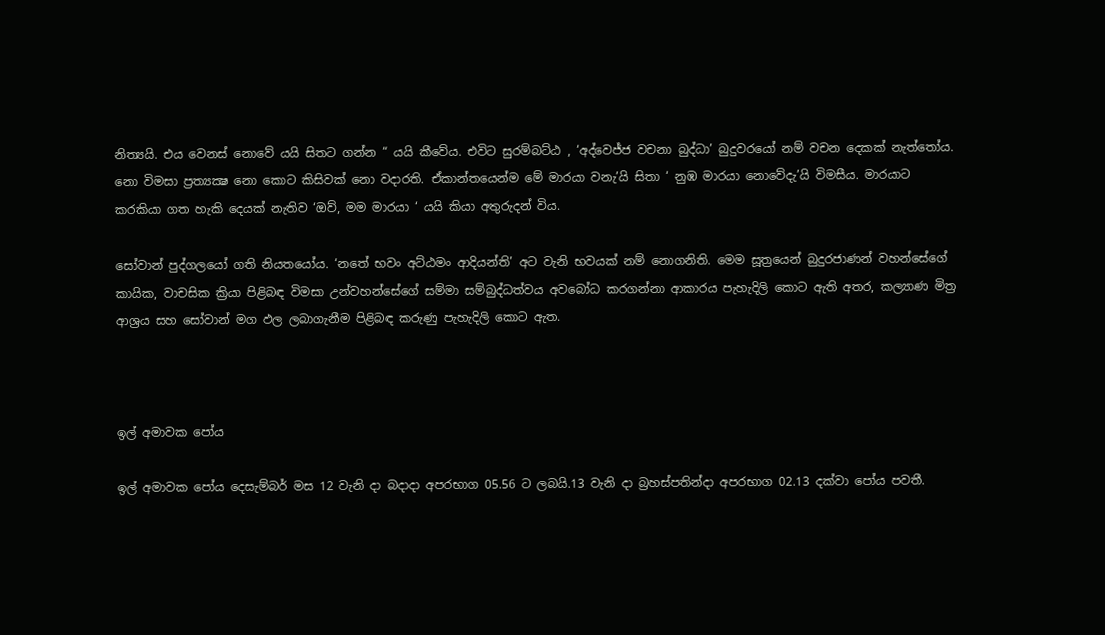නිත්‍යයි. එය වෙනස් නොවේ යයි සිතට ගන්න “ යයි කීවේය. එවිට සුරම්බට්ඨ , ‘අද්වෙජ්ජ වචනා බුද්ධා’ බුදුවරයෝ නම් වචන දෙකක් නැත්තෝය. නො විමසා ප්‍රත්‍යක්‍ෂ නො කොට කිසිවක් නො වදාරති. ඒකාන්තයෙන්ම මේ මාරයා වනැ’යි සිතා ‘ නුඹ මාරයා නොවේදැ’යි විමසීය. මාරයාට කරකියා ගත හැකි දෙයක් නැතිව ‘ඔව්, මම මාරයා ‘ යයි කියා අතුරුදන් විය.

සෝවාන් පුද්ගලයෝ ගති නියතයෝය. ‘නතේ භවං අට්ඨමං ආදියන්ති’ අට වැනි භවයක් නම් නොගනිති. මෙම සූත්‍රයෙන් බුදුරජාණන් වහන්සේගේ කායික, වාචසික ක්‍රියා පිළිබඳ විමසා උන්වහන්සේගේ සම්මා සම්බුද්ධත්වය අවබෝධ කරගන්නා ආකාරය පැහැදිලි කොට ඇති අතර, කල්‍යාණ මිත්‍ර ආශ්‍රය සහ සෝවාන් මග ඵල ලබාගැනීම පිළිබඳ කරුණු පැහැදිලි කොට ඇත.



ඉල් අමාවක පෝය

ඉල් අමාවක පෝය දෙසැම්බර් මස 12 වැනි දා බදාදා අපරභාග 05.56 ට ලබයි.13 වැනි දා බ්‍රහස්පතින්දා අපරභාග 02.13 දක්වා පෝය පවතී.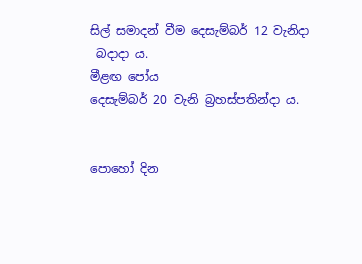සිල් සමාදන් වීම දෙසැම්බර් 12 වැනිදා
 බදාදා ය.
මීළඟ පෝය
දෙසැම්බර් 20 වැනි බ්‍රහස්පතින්දා ය.


පොහෝ දින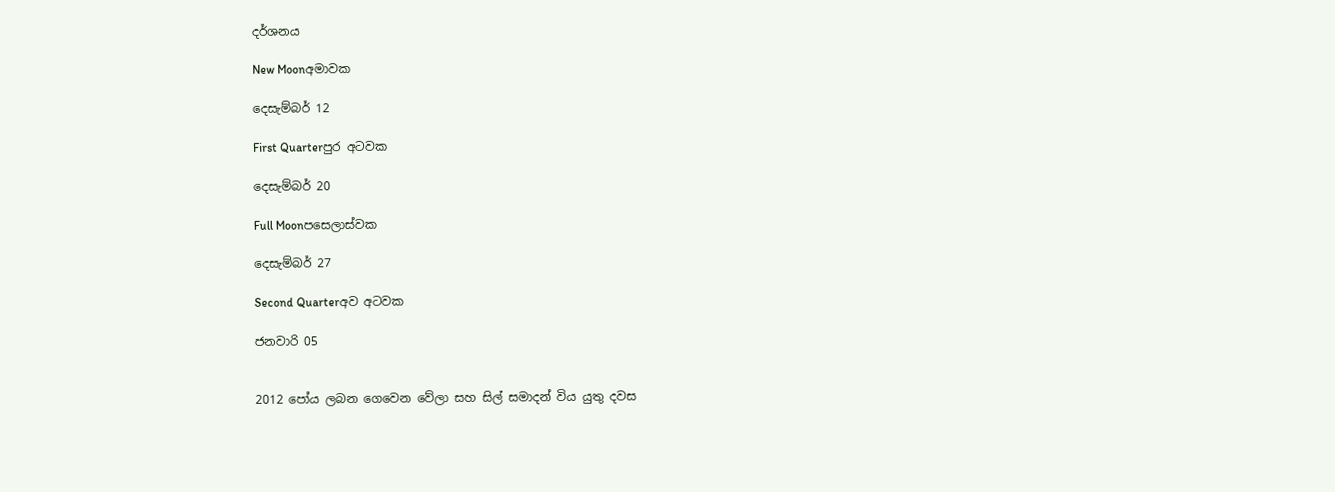දර්ශනය

New Moonඅමාවක

දෙසැම්බර් 12

First Quarterපුර අටවක

දෙසැම්බර් 20

Full Moonපසෙලාස්වක

දෙසැම්බර් 27

Second Quarterඅව අටවක

ජනවාරි 05


2012 පෝය ලබන ගෙවෙන වේලා සහ සිල් සමාදන් විය යුතු දවස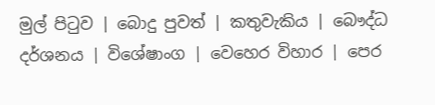මුල් පිටුව | බොදු පුවත් | කතුවැකිය | බෞද්ධ දර්ශනය | විශේෂාංග | වෙහෙර විහාර | පෙර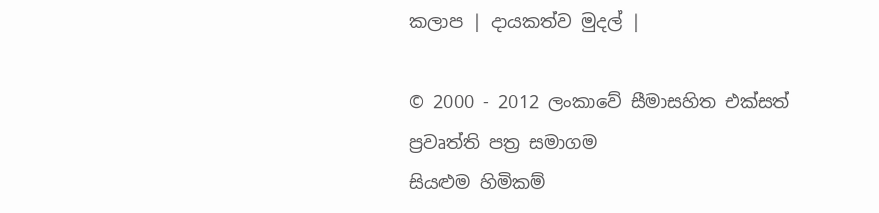කලාප | දායකත්ව මුදල් |

© 2000 - 2012 ලංකාවේ සීමාසහිත එක්සත් ප්‍රවෘත්ති පත්‍ර සමාගම
සියළුම හිමිකම්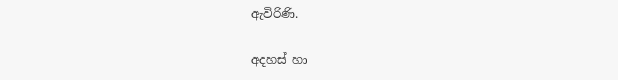ඇවිරිණි.

අදහස් හා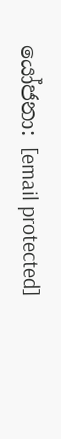යෝජනා: [email protected]